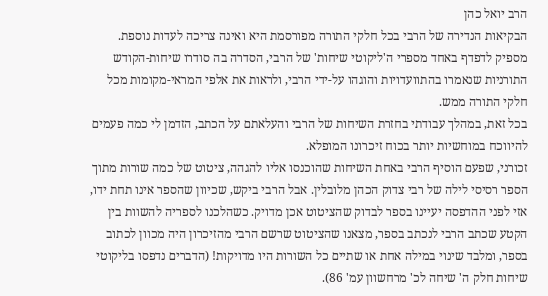הרב יואל כהן
הבקיאות הנדירה של הרבי בכל חלקי התורה מפורסמת היא ואינה צריכה לעדות נוספת. מספיק לדפדף באחד מספרי ה'ליקוטי שיחות' של הרבי, הסדרה בה סודרו שיחות-הקודש התורניות שנאמרו בהתוועדויות והוגהו על-ידי הרבי, ולראות את אלפי המראי-מקומות מכל חלקי התורה ממש.
בכל זאת, במהלך עבודתי בחזרת השיחות של הרבי והעלאתם על הכתב, הזדמן לי כמה פעמים להיווכח במוחשיות יותר בכוח זיכרונו המופלא.
זכורני, שפעם הוסיף הרבי באחת השיחות שהוכנסו אליו להגהה, ציטוט של כמה שורות מתוך הספר רסיסי לילה של רבי צדוק הכהן מלובלין. אבל הרבי ביקש, שכיוון שהספר אינו תחת ידו, אזי לפני ההדפסה יעיינו בספר לבדוק שהציטוט אכן מדויק. כשהלכנו לספריה להשוות בין הקטע שכתב הרבי לנכתב בספר, מצאנו שהציטוט שרשם הרבי מהזיכרון היה מכוון לכתוב בספר, ומלבד שינוי במילה אחת או שתיים כל השורות היו מדויקות! (הדברים נדפסו בליקוטי שיחות חלק ה' שיחה לכ' מרחשוון עמ' 86).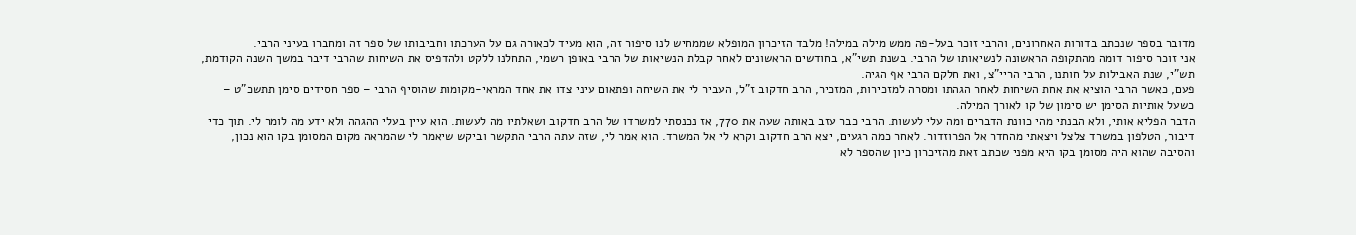מדובר בספר שנכתב בדורות האחרונים, והרבי זוכר בעל-פה ממש מילה במילה! מלבד הזיכרון המופלא שממחיש לנו סיפור זה, הוא מעיד לכאורה גם על הערכתו וחביבותו של ספר זה ומחברו בעיני הרבי.
אני זוכר סיפור דומה מהתקופה הראשונה לנשיאותו של הרבי. בשנת תשי"א, בחודשים הראשונים לאחר קבלת הנשיאות של הרבי באופן רשמי, התחלנו ללקט ולהדפיס את השיחות שהרבי דיבר במשך השנה הקודמת, תש"י, שנת האבילות על חותנו, הרבי הריי"צ, ואת חלקם הרבי אף הגיה.
פעם, כאשר הרבי הוציא את אחת השיחות לאחר הגהתו ומסרה למזכירות, המזכיר, הרב חדקוב ז"ל, העביר לי את השיחה ופתאום עיני צדו את אחד המראי-מקומות שהוסיף הרבי – ספר חסידים סימן תתשכ"ט – כשעל אותיות הסימן יש סימון של קו לאורך המילה.
הדבר הפליא אותי, ולא הבנתי מהי כוונת הדברים ומה עלי לעשות. הרבי כבר עזב באותה שעה את 770, אז נכנסתי למשרדו של הרב חדקוב ושאלתיו מה לעשות. הוא עיין בעלי ההגהה ולא ידע מה לומר לי. תוך כדי דיבור, הטלפון במשרד צלצל ויצאתי מהחדר אל הפרוזדור. לאחר כמה רגעים, יצא הרב חדקוב וקרא לי אל המשרד. הוא אמר לי, שזה עתה הרבי התקשר וביקש שיאמר לי שהמראה מקום המסומן בקו הוא נכון, והסיבה שהוא היה מסומן בקו היא מפני שכתב זאת מהזיכרון כיון שהספר לא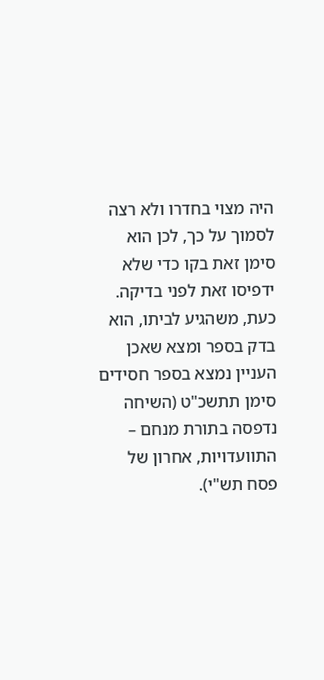היה מצוי בחדרו ולא רצה לסמוך על כך, לכן הוא סימן זאת בקו כדי שלא ידפיסו זאת לפני בדיקה. כעת, משהגיע לביתו, הוא בדק בספר ומצא שאכן העניין נמצא בספר חסידים סימן תתשכ"ט (השיחה נדפסה בתורת מנחם – התוועדויות, אחרון של פסח תש"י).